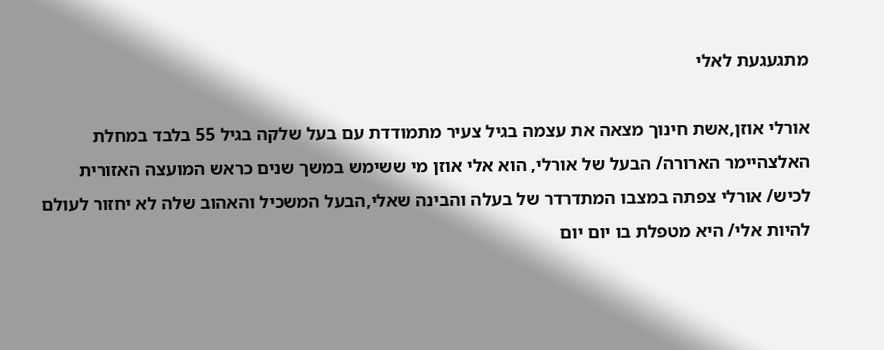מתגעגעת לאלי

אורלי אוזן,אשת חינוך מצאה את עצמה בגיל צעיר מתמודדת עם בעל שלקה בגיל 55 בלבד במחלת האלצהיימר הארורה/ הבעל של אורלי, הוא אלי אוזן מי ששימש במשך שנים כראש המועצה האזורית לכיש/ אורלי צפתה במצבו המתדרדר של בעלה והבינה שאלי,הבעל המשכיל והאהוב שלה לא יחזור לעולם להיות אלי/ היא מטפלת בו יום יום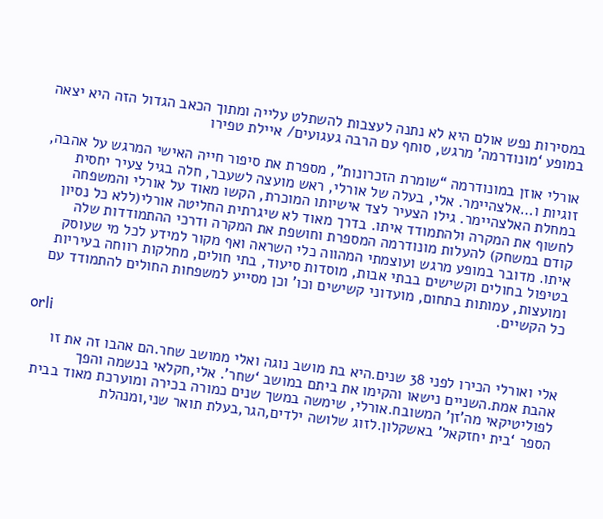במסירות נפש אולם היא לא נתנה לעצבות להשתלט עלייה ומתוך הכאב הגדול הזה היא יצאה במופע ‘מונודרמה’ מרגש, סוחף עם הרבה געגועים/ איילת טפירו

אורלי אוזן במונודרמה “שומרת הזכרונות”, מספרת את סיפור חייה האישי המרגש על אהבה, זוגיות ו…אלצהיימר. אלי, בעלה של אורלי, ראש מועצה לשעבר, חלה בגיל צעיר יחסית במחלת האלצהיימר. גילו הצעיר לצד אישיותו המוכרת, הקשו מאוד על אורלי והמשפחה לחשוף את המקרה ולהתמודד איתו. בדרך מאוד לא שיגרתית החליטה אורלי(ללא כל נסיון קודם במשחק) להעלות מונודרמה המספרת וחושפת את המקרה ודרכי ההתמודדות שלה איתו. מדובר במופע מרגש ועוצמתי המהווה כלי השראה ואף מקור למידע לכל מי שעוסק בטיפול בחולים וקשישים בבתי אבות, מוסדות סיעוד, בתי חולים, מחלקות רווחה בעיריות ומועצות, עמותות בתחום, מועדוני קשישים וכו’ וכן מסייע למשפחות החולים להתמודד עם כל הקשיים.

orli

אלי ואורלי הכירו לפני 38 שנים.היא בת מושב נוגה ואלי ממושב שחר.הם אהבו זה את זו אהבת אמת.השניים נישאו והקימו את ביתם במושב ‘שחר’. אלי,חקלאי בנשמה והפך לפוליטיקאי מה’זן’ המשובח.אורלי, שימשה במשך שנים כמורה בכירה ומוערכת מאוד בבית הספר ‘בית יחזקאל’ באשקלון.לזוג שלושה ילדים,הגר,בעלת תואר שני,ומנהלת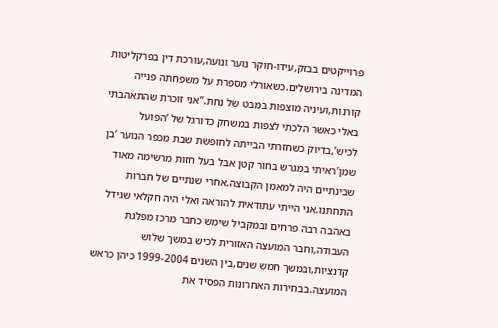פרוייקטים בבזק,עידו-חוקר נוער ונועה,עורכת דין בפרקליטות המדינה בירושלים.כשאורלי מספרת על משפחתה פנייה קורנות,ועיניה מוצפות במבט של נחת.”אני זוכרת שהתאהבתי באלי כאשר הלכתי לצפות במשחק כדורגל של ‘הפועל לכיש’,בדיוק כשחזרתי הבייתה לחופשת שבת מכפר הנוער ‘בן שמן’ראיתי במגרש בחור קטן אבל בעל חזות מרשימה מאוד שבינתיים היה למאמן הקבוצה.אחרי שנתיים של חברות התחתנו.אני הייתי עתודאית להוראה ואלי היה חקלאי שגידל באהבה רבה פרחים ובמקביל שימש כחבר מרכז מפלגת העבודה,וחבר המועצה האזורית לכיש במשך שלוש קדנציות,ובמשך חמש שנים,בין השנים 1999-2004 כיהן כראש המועצה.בבחירות האחרונות הפסיד את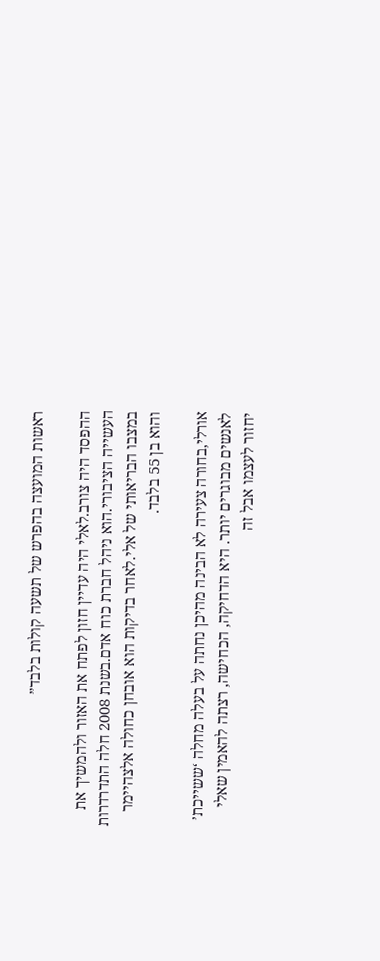ראשות המועצה בהפרש של תשעה קולות בלבד”

ההפסד היה צורב.לאלי היה עדיין חזון לפתח את האזור ולהמשיך את העשייה הציבורי.הוא ניהל חברת כוח אדם.בשנת 2008 חלה התדרדרות במצבו הבריאותי של אלי.לאחר בדיקות הוא אובחן כחולה אלצהיימר והוא בן 55 בלבד.

אורלי,בחורה צעירה לא הבינה מהיכן נחתה על בעלה מחלה ‘ששייכת’ לאנשים מבוגרים יותר. היא הדחיקה, הכחישה, רצתה להאמין שאלי יחזור לעצמו אבל זה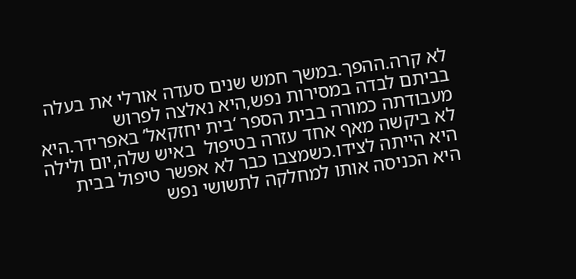לא קרה.ההפך.במשך חמש שנים סעדה אורלי את בעלה בביתם לבדה במסירות נפש,היא נאלצה לפרוש מעבודתה כמורה בבית הספר ‘בית יחזקאל’ באפרידר.היא לא ביקשה מאף אחד עזרה בטיפול  באיש שלה,יום ולילה היא הייתה לצידו.כשמצבו כבר לא אפשר טיפול בבית היא הכניסה אותו למחלקה לתשושי נפש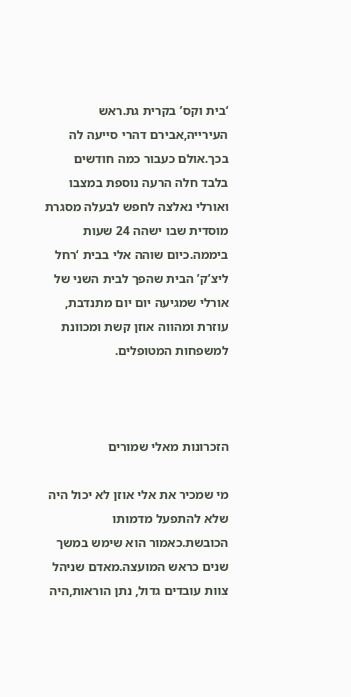‘בית וקס’ בקרית גת.ראש העירייה,אבירם דהרי סייעה לה בכך.אולם כעבור כמה חודשים בלבד חלה הרעה נוספת במצבו ואורלי נאלצה לחפש לבעלה מסגרת מוסדית שבו ישהה 24 שעות ביממה.כיום שוהה אלי בבית ‘רחל ליצ’ק’ הבית שהפך לבית השני של אורלי שמגיעה יום יום מתנדבת, עוזרת ומהווה אוזן קשת ומכוונת למשפחות המטופלים.



הזכרונות מאלי שמורים

מי שמכיר את אלי אוזן לא יכול היה שלא להתפעל מדמותו הכובשת.כאמור הוא שימש במשך שנים כראש המועצה.מאדם שניהל צוות עובדים גדול, נתן הוראות,היה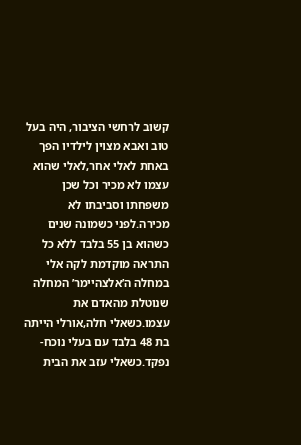קשוב לרחשי הציבור, היה בעל טוב ואבא מצוין לילדיו הפך באחת לאלי אחר,לאלי שהוא עצמו לא מכיר וכל שכן משפחתו וסביבתו לא מכירה.לפני כשמונה שנים כשהוא בן 55 בלבד ללא כל התראה מוקדמת לקה אלי במחלה ה’אלצהיימר’ המחלה שנוטלת מהאדם את עצמו.כשאלי חלה,אורלי הייתה בת 48 בלבד עם בעלי נוכח-נפקד.כשאלי עזב את הבית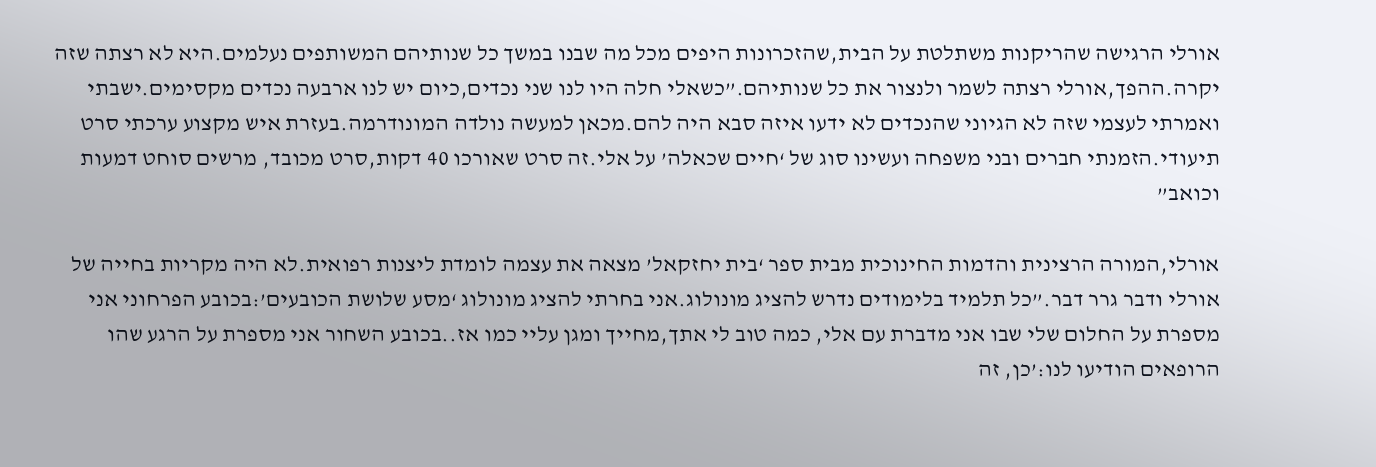אורלי הרגישה שהריקנות משתלטת על הבית,שהזכרונות היפים מכל מה שבנו במשך כל שנותיהם המשותפים נעלמים.היא לא רצתה שזה יקרה.ההפך,אורלי רצתה לשמר ולנצור את כל שנותיהם.”כשאלי חלה היו לנו שני נכדים,כיום יש לנו ארבעה נכדים מקסימים.ישבתי ואמרתי לעצמי שזה לא הגיוני שהנכדים לא ידעו איזה סבא היה להם.מכאן למעשה נולדה המונודרמה.בעזרת איש מקצוע ערכתי סרט תיעודי.הזמנתי חברים ובני משפחה ועשינו סוג של ‘חיים שכאלה’ על אלי.זה סרט שאורכו 40 דקות,סרט מכובד, מרשים סוחט דמעות וכואב”

אורלי,המורה הרצינית והדמות החינוכית מבית ספר ‘בית יחזקאל’ מצאה את עצמה לומדת ליצנות רפואית.לא היה מקריות בחייה של אורלי ודבר גרר דבר.”כל תלמיד בלימודים נדרש להציג מונולוג.אני בחרתי להציג מונולוג ‘מסע שלושת הכובעים’:בכובע הפרחוני אני מספרת על החלום שלי שבו אני מדברת עם אלי, כמה טוב לי אתך,מחייך ומגן עליי כמו אז..בכובע השחור אני מספרת על הרגע שהו הרופאים הודיעו לנו:’כן, זה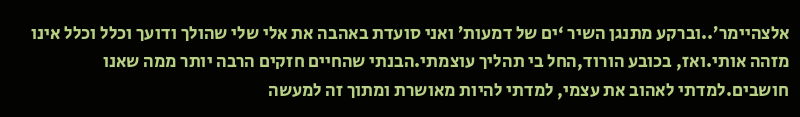אלצהיימר’..וברקע מתנגן השיר ‘ים של דמעות’ ואני סועדת באהבה את אלי שלי שהולך ודועך וכלל וכלל אינו מזהה אותי.ואז, בכובע הורוד,החל בי תהליך עוצמתי.הבנתי שהחיים חזקים הרבה יותר ממה שאנו חושבים.למדתי לאהוב את עצמי, למדתי להיות מאושרת ומתוך זה למעשה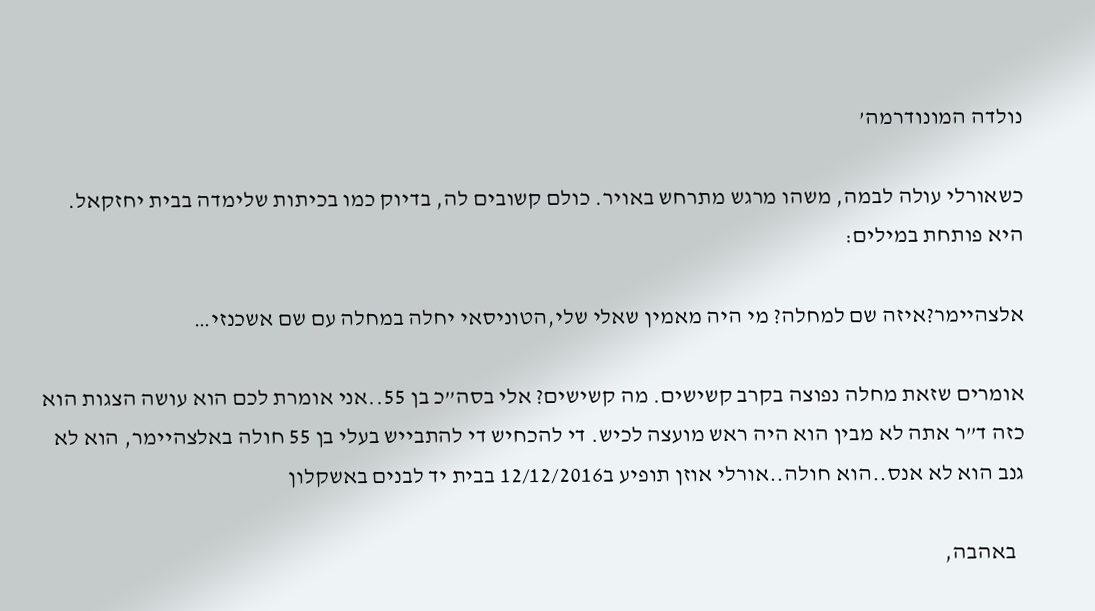נולדה המונודרמה’

כשאורלי עולה לבמה, משהו מרגש מתרחש באויר. כולם קשובים לה, בדיוק כמו בכיתות שלימדה בבית יחזקאל. היא פותחת במילים:

אלצהיימר?איזה שם למחלה? מי היה מאמין שאלי שלי,הטוניסאי יחלה במחלה עם שם אשכנזי…

אומרים שזאת מחלה נפוצה בקרב קשישים. מה קשישים? אלי בסה”כ בן 55..אני אומרת לכם הוא עושה הצגות הוא כזה ד”ר אתה לא מבין הוא היה ראש מועצה לכיש. די להכחיש די להתבייש בעלי בן 55 חולה באלצהיימר, הוא לא גנב הוא לא אנס..הוא חולה..אורלי אוזן תופיע ב12/12/2016 בבית יד לבנים באשקלון

  באהבה,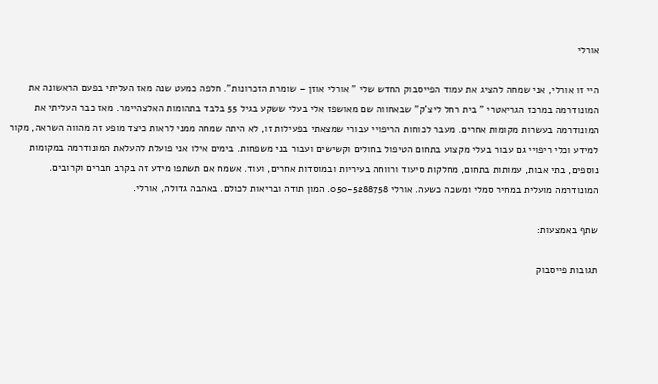אורלי

היי זו אורלי, אני שמחה להציג את עמוד הפייסבוק החדש שלי ” אורלי אוזן – שומרת הזכרונות”. חלפה כמעט שנה מאז העליתי בפעם הראשונה את המונודרמה במרכז הגריאטרי ” בית רחל ליצ’ק” שבאחווה שם מאושפז אלי בעלי ששקע בגיל 55 בלבד בתהומות האלצהיימר. מאז כבר העליתי את המונודרמה בעשרות מקומות אחרים. מעבר לכוחות הריפויי עבורי שמצאתי בפעילות זו, לא היתה שמחה ממני לראות כיצד מופע זה מהווה השראה, מקור למידע וכלי ריפויי גם עבור בעלי מקצוע בתחום הטיפול בחולים וקשישים ועבור בני משפחות. בימים אילו אני פועלת להעלאת המונודרמה במקומות נוספים, בתי אבות, עמותות בתחום, מחלקות סיעוד ורווחה בעיריות ובמוסדות אחרים, ועוד. אשמח אם תשתפו מידע זה בקרב חברים וקרובים. המונודרמה מועלית במחיר סמלי ומשכה כשעה. אורלי 050-5288758. המון תודה ובריאות לכולם. באהבה גדולה, אורלי.

שתף באמצעות:

תגובות פייסבוק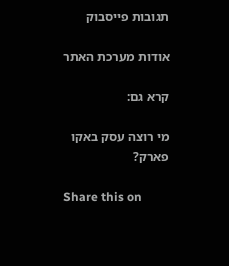תגובות פייסבוק

אודות מערכת האתר

קרא גם:

מי רוצה עסק באקו פארק?

Share this on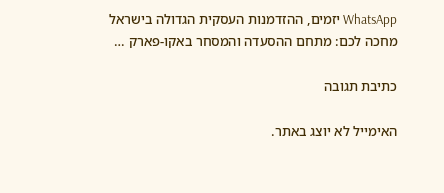WhatsApp יזמים, ההזדמנות העסקית הגדולה בישראל מחכה לכם: מתחם ההסעדה והמסחר באקו-פארק …

כתיבת תגובה

האימייל לא יוצג באתר.